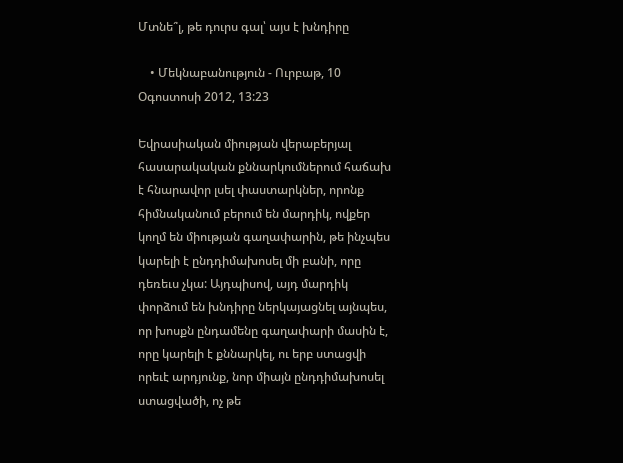Մտնե՞լ, թե դուրս գալ՝ այս է խնդիրը

    • Մեկնաբանություն - Ուրբաթ, 10 Օգոստոսի 2012, 13:23

Եվրասիական միության վերաբերյալ հասարակական քննարկումներում հաճախ է հնարավոր լսել փաստարկներ, որոնք հիմնականում բերում են մարդիկ, ովքեր կողմ են միության գաղափարին, թե ինչպես կարելի է ընդդիմախոսել մի բանի, որը դեռեւս չկա: Այդպիսով, այդ մարդիկ փորձում են խնդիրը ներկայացնել այնպես, որ խոսքն ընդամենը գաղափարի մասին է, որը կարելի է քննարկել, ու երբ ստացվի որեւէ արդյունք, նոր միայն ընդդիմախոսել ստացվածի, ոչ թե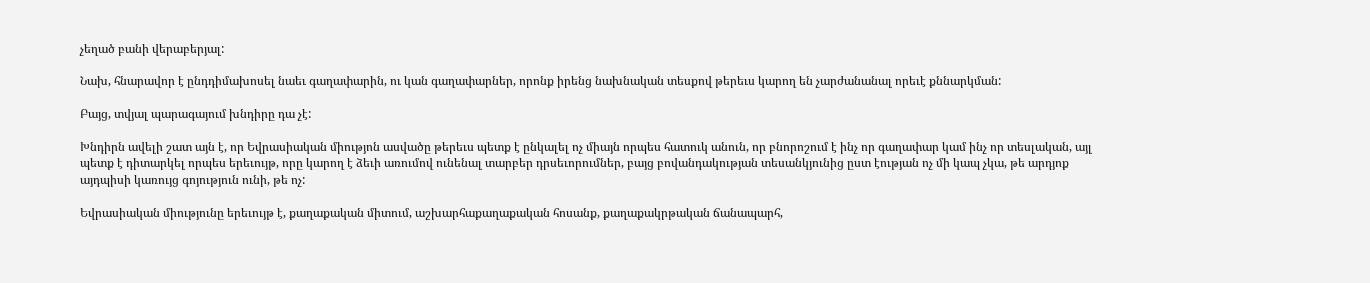չեղած բանի վերաբերյալ:

Նախ, հնարավոր է ընդդիմախոսել նաեւ գաղափարին, ու կան գաղափարներ, որոնք իրենց նախնական տեսքով թերեւս կարող են չարժանանալ որեւէ քննարկման:

Բայց, տվյալ պարագայում խնդիրը դա չէ:

Խնդիրն ավելի շատ այն է, որ Եվրասիական միությոն ասվածը թերեւս պետք է ընկալել ոչ միայն որպես հատուկ անուն, որ բնորոշում է ինչ որ գաղափար կամ ինչ որ տեսլական, այլ պետք է դիտարկել որպես երեւույթ, որը կարող է ձեւի առումով ունենալ տարբեր դրսեւորումներ, բայց բովանդակության տեսանկյունից ըստ էության ոչ մի կապ չկա, թե արդյոք այդպիսի կառույց գոյություն ունի, թե ոչ:

Եվրասիական միությունը երեւույթ է, քաղաքական միտում, աշխարհաքաղաքական հոսանք, քաղաքակրթական ճանապարհ,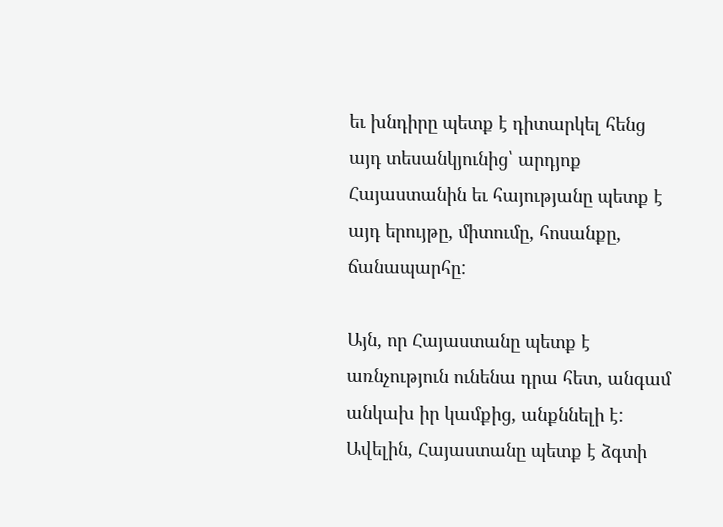եւ խնդիրը պետք է դիտարկել հենց այդ տեսանկյունից՝ արդյոք Հայաստանին եւ հայությանը պետք է այդ երույթը, միտումը, հոսանքը, ճանապարհը:

Այն, որ Հայաստանը պետք է առնչություն ունենա դրա հետ, անգամ անկախ իր կամքից, անքննելի է: Ավելին, Հայաստանը պետք է ձգտի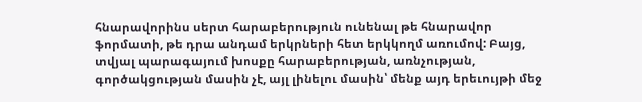հնարավորինս սերտ հարաբերություն ունենալ թե հնարավոր ֆորմատի, թե դրա անդամ երկրների հետ երկկողմ առումով: Բայց, տվյալ պարագայում խոսքը հարաբերության, առնչության, գործակցության մասին չէ, այլ լինելու մասին՝ մենք այդ երեւույթի մեջ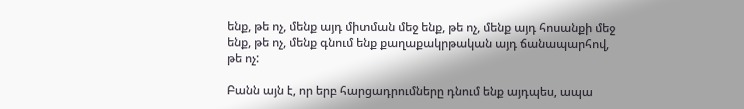ենք, թե ոչ, մենք այդ միտման մեջ ենք, թե ոչ, մենք այդ հոսանքի մեջ ենք, թե ոչ, մենք գնում ենք քաղաքակրթական այդ ճանապարհով, թե ոչ:

Բանն այն է, որ երբ հարցադրումները դնում ենք այդպես, ապա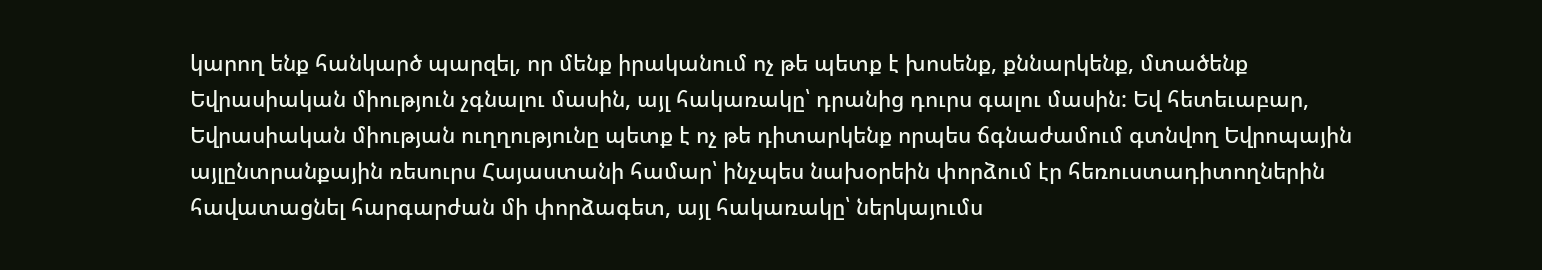կարող ենք հանկարծ պարզել, որ մենք իրականում ոչ թե պետք է խոսենք, քննարկենք, մտածենք Եվրասիական միություն չգնալու մասին, այլ հակառակը՝ դրանից դուրս գալու մասին: Եվ հետեւաբար, Եվրասիական միության ուղղությունը պետք է ոչ թե դիտարկենք որպես ճգնաժամում գտնվող Եվրոպային այլընտրանքային ռեսուրս Հայաստանի համար՝ ինչպես նախօրեին փորձում էր հեռուստադիտողներին հավատացնել հարգարժան մի փորձագետ, այլ հակառակը՝ ներկայումս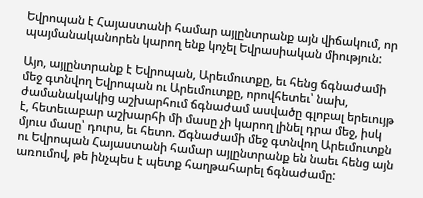Եվրոպան է Հայաստանի համար այլընտրանք այն վիճակում, որ պայմանականորեն կարող ենք կոչել Եվրասիական միություն:

Այո, այլընտրանք է Եվրոպան, Արեւմուտքը, եւ հենց ճգնաժամի մեջ գտնվող Եվրոպան ու Արեւմուտքը, որովհետեւ՝ նախ, ժամանակակից աշխարհում ճգնաժամ ասվածը գլոբալ երեւույթ է, հետեւաբար աշխարհի մի մասը չի կարող լինել դրա մեջ, իսկ մյուս մասը՝ դուրս, եւ հետո. Ճգնաժամի մեջ գտնվող Արեւմուտքն ու Եվրոպան Հայաստանի համար այլընտրանք են նաեւ հենց այն առումով, թե ինչպես է պետք հաղթահարել ճգնաժամը: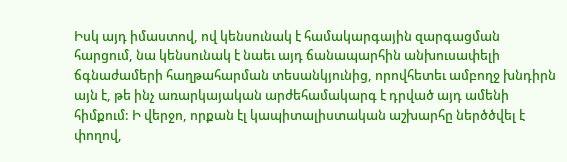Իսկ այդ իմաստով, ով կենսունակ է համակարգային զարգացման հարցում, նա կենսունակ է նաեւ այդ ճանապարհին անխուսափելի ճգնաժամերի հաղթահարման տեսանկյունից, որովհետեւ ամբողջ խնդիրն այն է, թե ինչ առարկայական արժեհամակարգ է դրված այդ ամենի հիմքում: Ի վերջո, որքան էլ կապիտալիստական աշխարհը ներծծվել է փողով,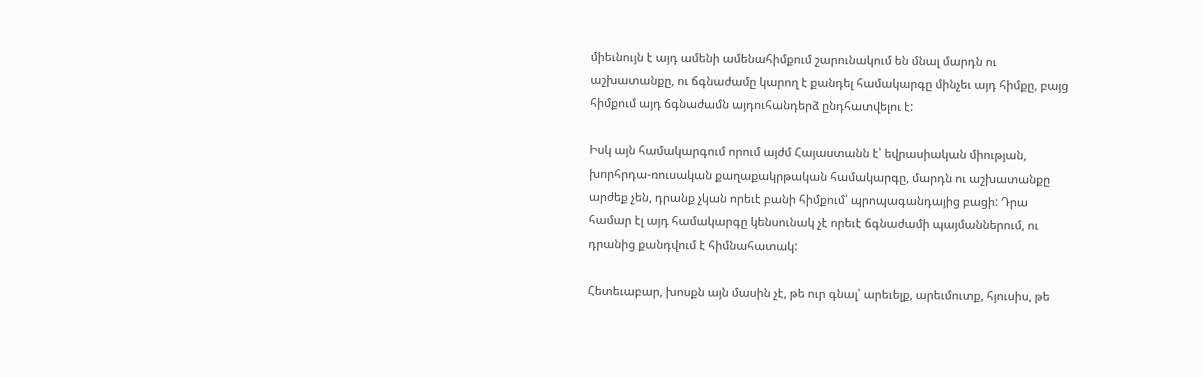միեւնույն է այդ ամենի ամենահիմքում շարունակում են մնալ մարդն ու աշխատանքը, ու ճգնաժամը կարող է քանդել համակարգը մինչեւ այդ հիմքը, բայց հիմքում այդ ճգնաժամն այդուհանդերձ ընդհատվելու է:

Իսկ այն համակարգում որում այժմ Հայաստանն է՝ եվրասիական միության, խորհրդա-ռուսական քաղաքակրթական համակարգը, մարդն ու աշխատանքը արժեք չեն, դրանք չկան որեւէ բանի հիմքում՝ պրոպագանդայից բացի: Դրա համար էլ այդ համակարգը կենսունակ չէ որեւէ ճգնաժամի պայմաններում, ու դրանից քանդվում է հիմնահատակ:

Հետեւաբար, խոսքն այն մասին չէ, թե ուր գնալ՝ արեւելք, արեւմուտք, հյուսիս, թե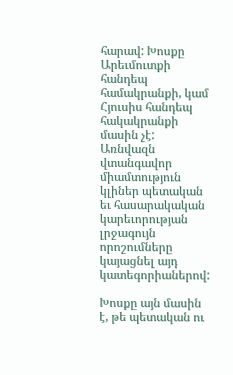հարավ: Խոսքը Արեւմուտքի հանդեպ համակրանքի, կամ Հյուսիս հանդեպ հակակրանքի մասին չէ: Առնվազն վտանգավոր միամտություն կլիներ պետական եւ հասարակական կարեւորության լրջագույն որոշումները կայացնել այդ կատեգորիաներով:

Խոսքը այն մասին է, թե պետական ու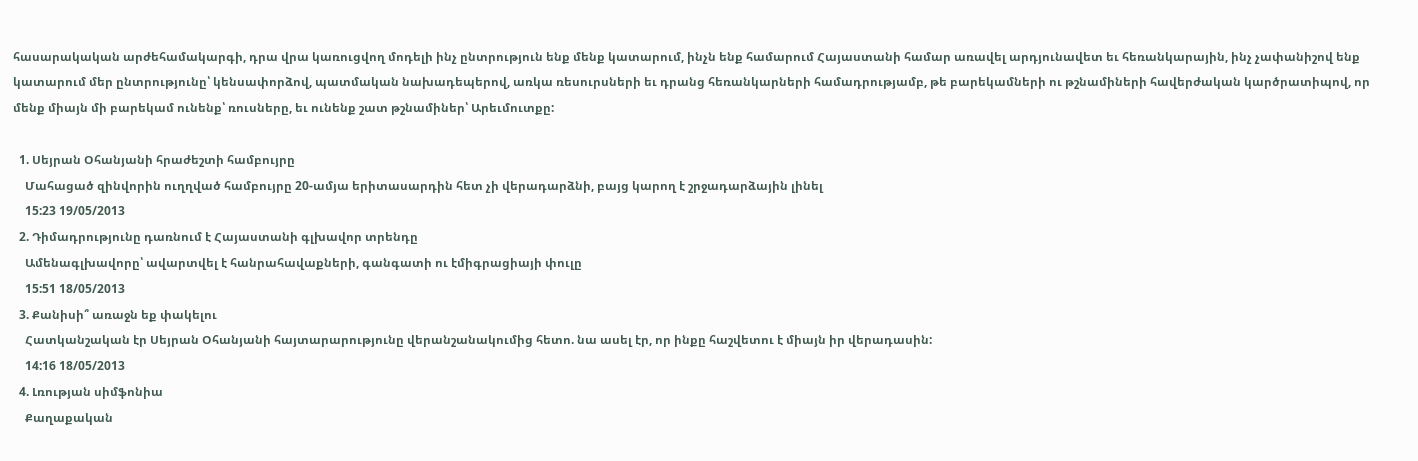հասարակական արժեհամակարգի, դրա վրա կառուցվող մոդելի ինչ ընտրություն ենք մենք կատարում, ինչն ենք համարում Հայաստանի համար առավել արդյունավետ եւ հեռանկարային, ինչ չափանիշով ենք կատարում մեր ընտրությունը՝ կենսափորձով, պատմական նախադեպերով, առկա ռեսուրսների եւ դրանց հեռանկարների համադրությամբ, թե բարեկամների ու թշնամիների հավերժական կարծրատիպով, որ մենք միայն մի բարեկամ ունենք՝ ռուսները, եւ ունենք շատ թշնամիներ՝ Արեւմուտքը:

  1. Սեյրան Օհանյանի հրաժեշտի համբույրը
    Մահացած զինվորին ուղղված համբույրը 20-ամյա երիտասարդին հետ չի վերադարձնի, բայց կարող է շրջադարձային լինել
    15:23 19/05/2013
  2. Դիմադրությունը դառնում է Հայաստանի գլխավոր տրենդը
    Ամենագլխավորը՝ ավարտվել է հանրահավաքների, գանգատի ու էմիգրացիայի փուլը
    15:51 18/05/2013
  3. Քանիսի՞ առաջն եք փակելու
    Հատկանշական էր Սեյրան Օհանյանի հայտարարությունը վերանշանակումից հետո. նա ասել էր, որ ինքը հաշվետու է միայն իր վերադասին:
    14:16 18/05/2013
  4. Լռության սիմֆոնիա
    Քաղաքական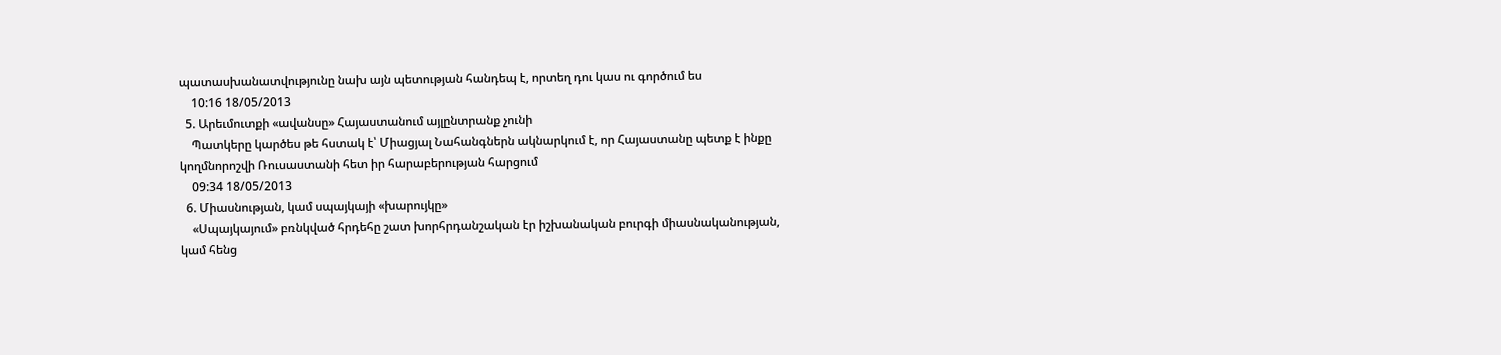պատասխանատվությունը նախ այն պետության հանդեպ է, որտեղ դու կաս ու գործում ես
    10:16 18/05/2013
  5. Արեւմուտքի «ավանսը» Հայաստանում այլընտրանք չունի
    Պատկերը կարծես թե հստակ է՝ Միացյալ Նահանգներն ակնարկում է, որ Հայաստանը պետք է ինքը կողմնորոշվի Ռուսաստանի հետ իր հարաբերության հարցում
    09:34 18/05/2013
  6. Միասնության, կամ սպայկայի «խարույկը»
    «Սպայկայում» բռնկված հրդեհը շատ խորհրդանշական էր իշխանական բուրգի միասնականության, կամ հենց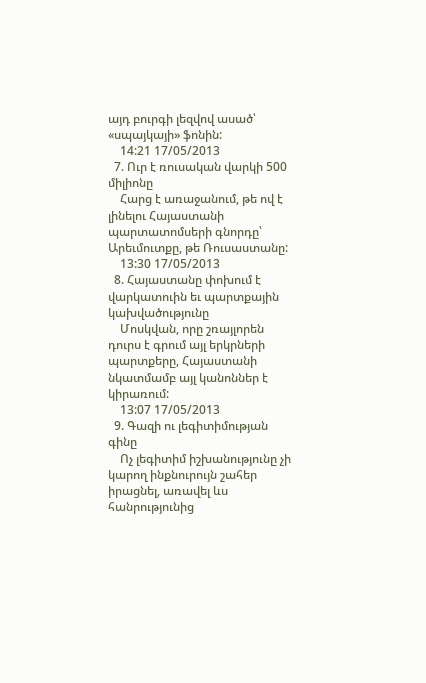այդ բուրգի լեզվով ասած՝ «սպայկայի» ֆոնին:
    14:21 17/05/2013
  7. Ուր է ռուսական վարկի 500 միլիոնը
    Հարց է առաջանում, թե ով է լինելու Հայաստանի պարտատոմսերի գնորդը՝ Արեւմուտքը, թե Ռուսաստանը:
    13:30 17/05/2013
  8. Հայաստանը փոխում է վարկատուին եւ պարտքային կախվածությունը
    Մոսկվան, որը շռայլորեն դուրս է գրում այլ երկրների պարտքերը, Հայաստանի նկատմամբ այլ կանոններ է կիրառում:
    13:07 17/05/2013
  9. Գազի ու լեգիտիմության գինը
    Ոչ լեգիտիմ իշխանությունը չի կարող ինքնուրույն շահեր իրացնել, առավել ևս հանրությունից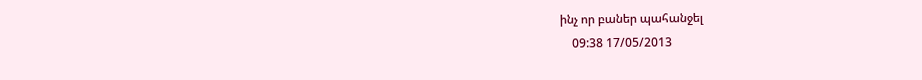ինչ որ բաներ պահանջել
    09:38 17/05/2013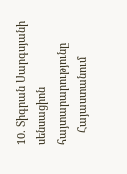10. Տիգրան Սարգսյանի սենսացիոն հայտարարությունը
    Հայաստանում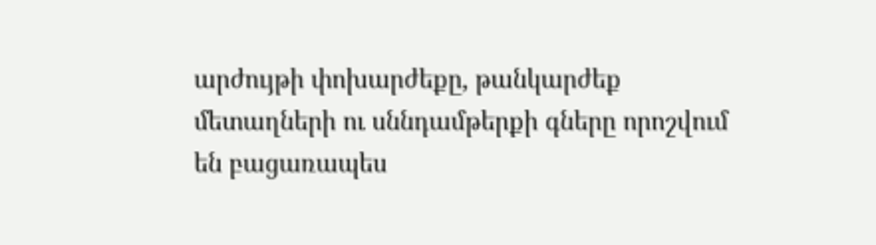արժույթի փոխարժեքը, թանկարժեք մետաղների ու սննդամթերքի գները որոշվում են բացառապես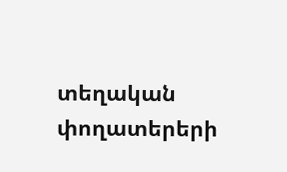տեղական փողատերերի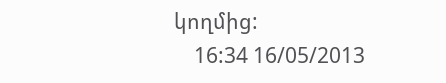կողմից:
    16:34 16/05/2013